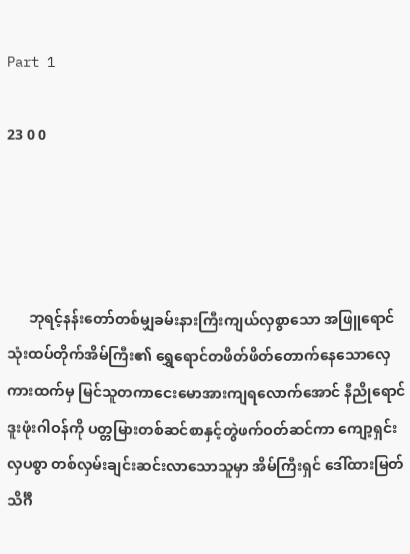Part 1

23 0 0




      ဘုရင့်နန်းတော်တစ်မျှခမ်းနားကြီးကျယ်လှစွာသော အဖြူရောင်သုံးထပ်တိုက်အိမ်ကြီး၏ ရွှေရောင်တဖိတ်ဖိတ်တောက်နေသောလှေကားထက်မှ မြင်သူတကာငေးမောအားကျရလောက်အောင် နီညိုရောင်ဒူးဖုံးဂါဝန်ကို ပတ္တမြားတစ်ဆင်စာနှင့်တွဲဖက်ဝတ်ဆင်ကာ ကျော့ရှင်းလှပစွာ တစ်လှမ်းချင်းဆင်းလာသောသူမှာ အိမ်ကြီးရှင် ဒေါ်ထားမြတ်သိင်္ဂီ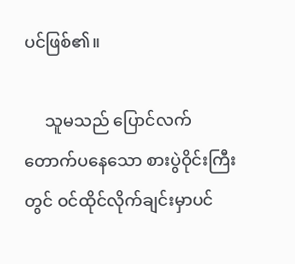ပင်ဖြစ်၏။

     သူမသည် ပြောင်လက်တောက်ပနေသော စားပွဲဝိုင်းကြီးတွင် ဝင်ထိုင်လိုက်ချင်းမှာပင်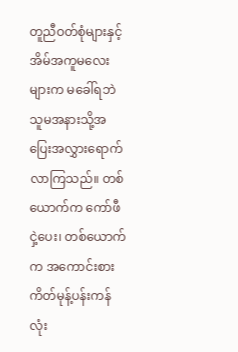တူညီဝတ်စုံများနှင့်အိမ်အကူမလေးများက မခေါ်ရဘဲ သူမအနားသို့အပြေးအလွှားရောက်လာကြသည်။ တစ်ယောက်က ကော်ဖီငှဲ့ပေး၊ တစ်ယောက်က အကောင်းစား ကိတ်မုန့်ပန်းကန်လုံး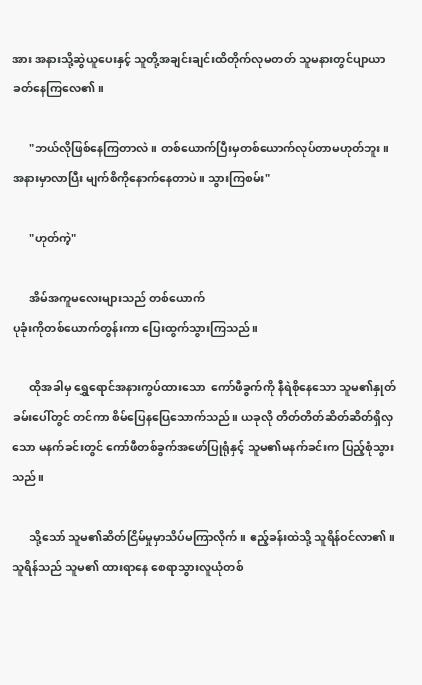အား အနားသို့ဆွဲယူပေးနှင့် သူတို့အချင်းချင်းထိတိုက်လုမတတ် သူမနားတွင်ပျာယာခတ်နေကြလေ၏။

      "ဘယ်လိုဖြစ်နေကြတာလဲ။ တစ်ယောက်ပြီးမှတစ်ယောက်လုပ်တာမဟုတ်ဘူး။ အနားမှာလာပြီး မျက်စိကိုနောက်နေတာပဲ။ သွားကြစမ်း"

      "ဟုတ်ကဲ့"

      အိမ်အကူမလေးများသည် တစ်ယောက်
ပုခုံးကိုတစ်ယောက်တွန်းကာ ပြေးထွက်သွားကြသည်။

      ထိုအခါမှ ရွှေရောင်အနားကွပ်ထားသော  ကော်ဖီခွက်ကို နီရဲစိုနေသော သူမ၏နှုတ်ခမ်းပေါ်တွင် တင်ကာ စိမ်ပြေနပြေသောက်သည်။ ယခုလို တိတ်တိတ်ဆိတ်ဆိတ်ရှိလှသော မနက်ခင်းတွင် ကော်ဖီတစ်ခွက်အဖော်ပြုရုံနှင့် သူမ၏မနက်ခင်းက ပြည့်စုံသွားသည်။

      သို့သော် သူမ၏ဆိတ်ငြိမ်မှုမှာသိပ်မကြာလိုက်။ ဧည့်ခန်းထဲသို့ သူရိန်ဝင်လာ၏။ သူရိန်သည် သူမ၏ ထားရာနေ စေရာသွားလူယုံတစ်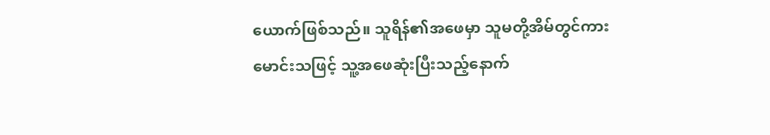ယောက်ဖြစ်သည်။ သူရိန်၏အဖေမှာ သူမတို့အိမ်တွင်ကားမောင်းသဖြင့် သူ့အဖေဆုံးပြီးသည့်နောက်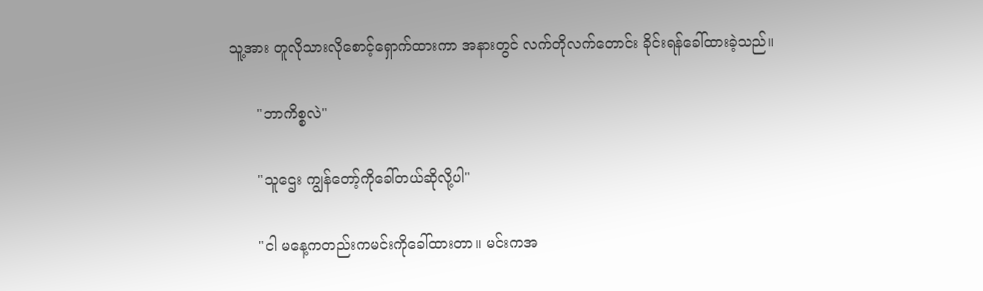သူ့အား တူလိုသားလိုစောင့်ရှောက်ထားကာ အနားတွင် လက်တိုလက်တောင်း ခိုင်းရန်ခေါ်ထားခဲ့သည်။

      "ဘာကိစ္စလဲ"

      "သူဌေး ကျွန်တော့်ကိုခေါ်တယ်ဆိုလို့ပါ"

      "ငါ မနေ့ကတည်းကမင်းကိုခေါ်ထားတာ။ မင်းကအ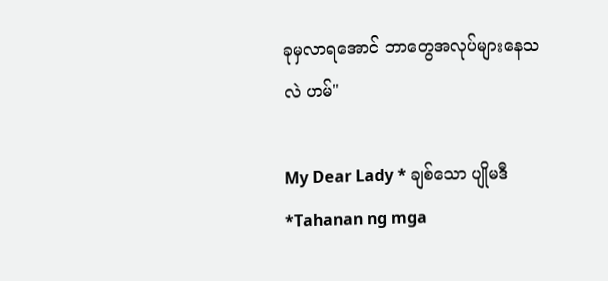ခုမှလာရအောင် ဘာတွေအလုပ်များနေသလဲ ဟမ်"

My Dear Lady * ချစ်သော ပျိုမဒီ *Tahanan ng mga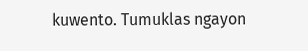kuwento. Tumuklas ngayon